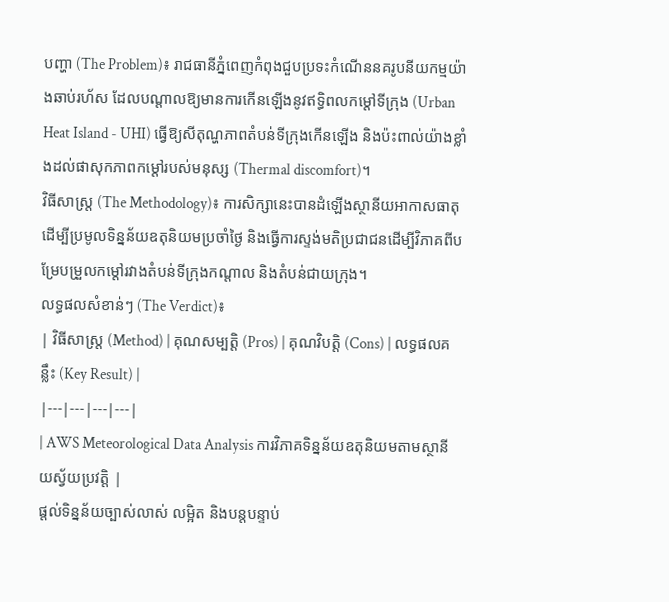បញ្ហា (The Problem)៖ រាជធានីភ្នំពេញកំពុងជួបប្រទះកំណើននគរូបនីយកម្មយ៉ាងឆាប់រហ័ស ដែលបណ្តាលឱ្យមានការកើនឡើងនូវឥទ្ធិពលកម្ដៅទីក្រុង (Urban Heat Island - UHI) ធ្វើឱ្យសីតុណ្ហភាពតំបន់ទីក្រុងកើនឡើង និងប៉ះពាល់យ៉ាងខ្លាំងដល់ផាសុកភាពកម្ដៅរបស់មនុស្ស (Thermal discomfort)។
វិធីសាស្ត្រ (The Methodology)៖ ការសិក្សានេះបានដំឡើងស្ថានីយអាកាសធាតុដើម្បីប្រមូលទិន្នន័យឧតុនិយមប្រចាំថ្ងៃ និងធ្វើការស្ទង់មតិប្រជាជនដើម្បីវិភាគពីបម្រែបម្រួលកម្ដៅរវាងតំបន់ទីក្រុងកណ្តាល និងតំបន់ជាយក្រុង។
លទ្ធផលសំខាន់ៗ (The Verdict)៖
| វិធីសាស្ត្រ (Method) | គុណសម្បត្តិ (Pros) | គុណវិបត្តិ (Cons) | លទ្ធផលគន្លឹះ (Key Result) |
|---|---|---|---|
| AWS Meteorological Data Analysis ការវិភាគទិន្នន័យឧតុនិយមតាមស្ថានីយស្វ័យប្រវត្តិ |
ផ្តល់ទិន្នន័យច្បាស់លាស់ លម្អិត និងបន្តបន្ទាប់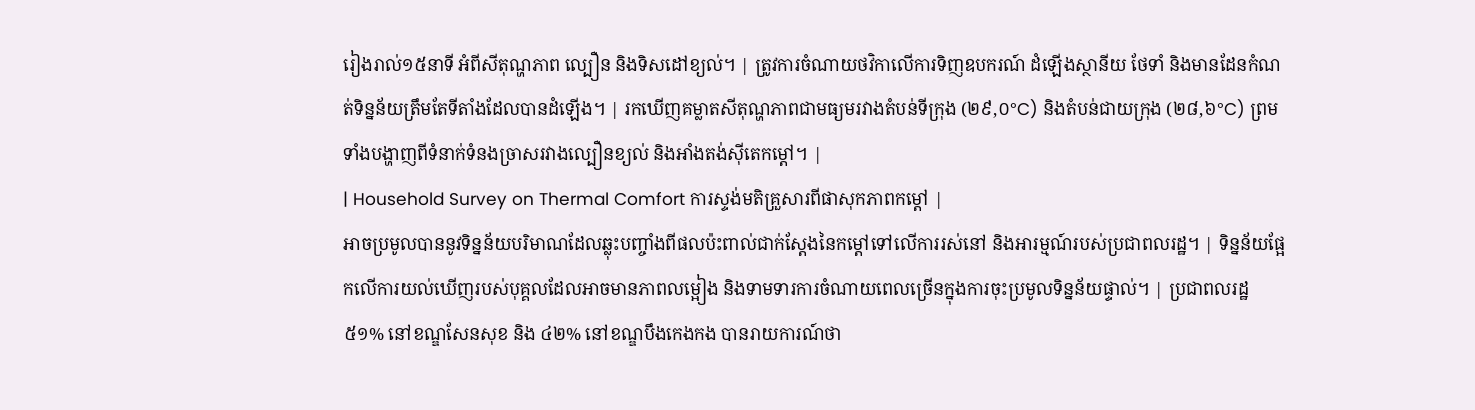រៀងរាល់១៥នាទី អំពីសីតុណ្ហភាព ល្បឿន និងទិសដៅខ្យល់។ | ត្រូវការចំណាយថវិកាលើការទិញឧបករណ៍ ដំឡើងស្ថានីយ ថែទាំ និងមានដែនកំណត់ទិន្នន័យត្រឹមតែទីតាំងដែលបានដំឡើង។ | រកឃើញគម្លាតសីតុណ្ហភាពជាមធ្យមរវាងតំបន់ទីក្រុង (២៩,០°C) និងតំបន់ជាយក្រុង (២៨,៦°C) ព្រមទាំងបង្ហាញពីទំនាក់ទំនងច្រាសរវាងល្បឿនខ្យល់ និងអាំងតង់ស៊ីតេកម្ដៅ។ |
| Household Survey on Thermal Comfort ការស្ទង់មតិគ្រួសារពីផាសុកភាពកម្ដៅ |
អាចប្រមូលបាននូវទិន្នន័យបរិមាណដែលឆ្លុះបញ្ចាំងពីផលប៉ះពាល់ជាក់ស្តែងនៃកម្ដៅទៅលើការរស់នៅ និងអារម្មណ៍របស់ប្រជាពលរដ្ឋ។ | ទិន្នន័យផ្អែកលើការយល់ឃើញរបស់បុគ្គលដែលអាចមានភាពលម្អៀង និងទាមទារការចំណាយពេលច្រើនក្នុងការចុះប្រមូលទិន្នន័យផ្ទាល់។ | ប្រជាពលរដ្ឋ ៥១% នៅខណ្ឌសែនសុខ និង ៤២% នៅខណ្ឌបឹងកេងកង បានរាយការណ៍ថា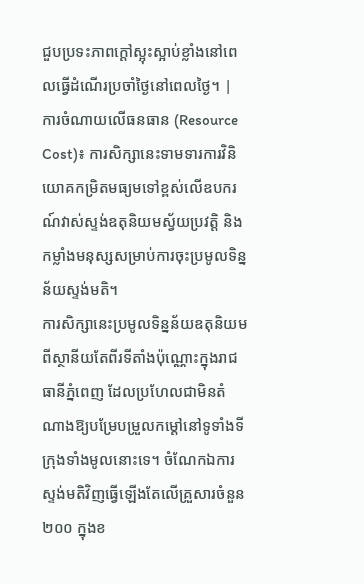ជួបប្រទះភាពក្តៅស្អុះស្អាប់ខ្លាំងនៅពេលធ្វើដំណើរប្រចាំថ្ងៃនៅពេលថ្ងៃ។ |
ការចំណាយលើធនធាន (Resource Cost)៖ ការសិក្សានេះទាមទារការវិនិយោគកម្រិតមធ្យមទៅខ្ពស់លើឧបករណ៍វាស់ស្ទង់ឧតុនិយមស្វ័យប្រវត្តិ និងកម្លាំងមនុស្សសម្រាប់ការចុះប្រមូលទិន្នន័យស្ទង់មតិ។
ការសិក្សានេះប្រមូលទិន្នន័យឧតុនិយមពីស្ថានីយតែពីរទីតាំងប៉ុណ្ណោះក្នុងរាជធានីភ្នំពេញ ដែលប្រហែលជាមិនតំណាងឱ្យបម្រែបម្រួលកម្ដៅនៅទូទាំងទីក្រុងទាំងមូលនោះទេ។ ចំណែកឯការស្ទង់មតិវិញធ្វើឡើងតែលើគ្រួសារចំនួន ២០០ ក្នុងខ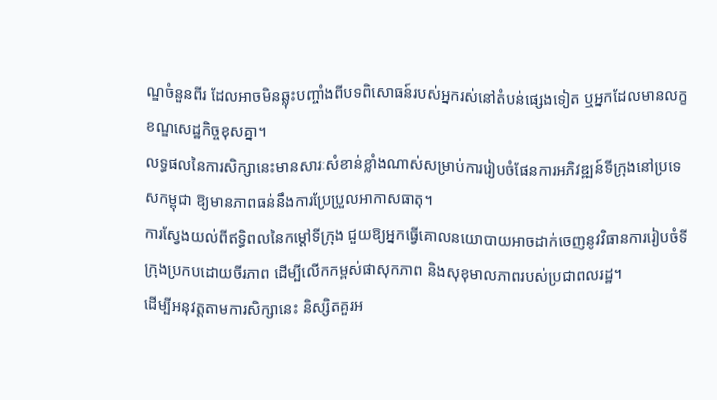ណ្ឌចំនួនពីរ ដែលអាចមិនឆ្លុះបញ្ចាំងពីបទពិសោធន៍របស់អ្នករស់នៅតំបន់ផ្សេងទៀត ឬអ្នកដែលមានលក្ខខណ្ឌសេដ្ឋកិច្ចខុសគ្នា។
លទ្ធផលនៃការសិក្សានេះមានសារៈសំខាន់ខ្លាំងណាស់សម្រាប់ការរៀបចំផែនការអភិវឌ្ឍន៍ទីក្រុងនៅប្រទេសកម្ពុជា ឱ្យមានភាពធន់នឹងការប្រែប្រួលអាកាសធាតុ។
ការស្វែងយល់ពីឥទ្ធិពលនៃកម្ដៅទីក្រុង ជួយឱ្យអ្នកធ្វើគោលនយោបាយអាចដាក់ចេញនូវវិធានការរៀបចំទីក្រុងប្រកបដោយចីរភាព ដើម្បីលើកកម្ពស់ផាសុកភាព និងសុខុមាលភាពរបស់ប្រជាពលរដ្ឋ។
ដើម្បីអនុវត្តតាមការសិក្សានេះ និស្សិតគួរអ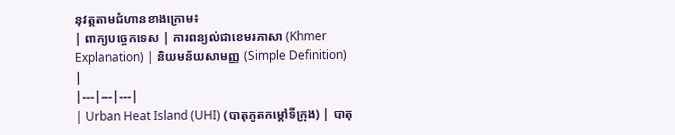នុវត្តតាមជំហានខាងក្រោម៖
| ពាក្យបច្ចេកទេស | ការពន្យល់ជាខេមរភាសា (Khmer Explanation) | និយមន័យសាមញ្ញ (Simple Definition) |
|---|---|---|
| Urban Heat Island (UHI) (បាតុភូតកម្ដៅទីក្រុង) | បាតុ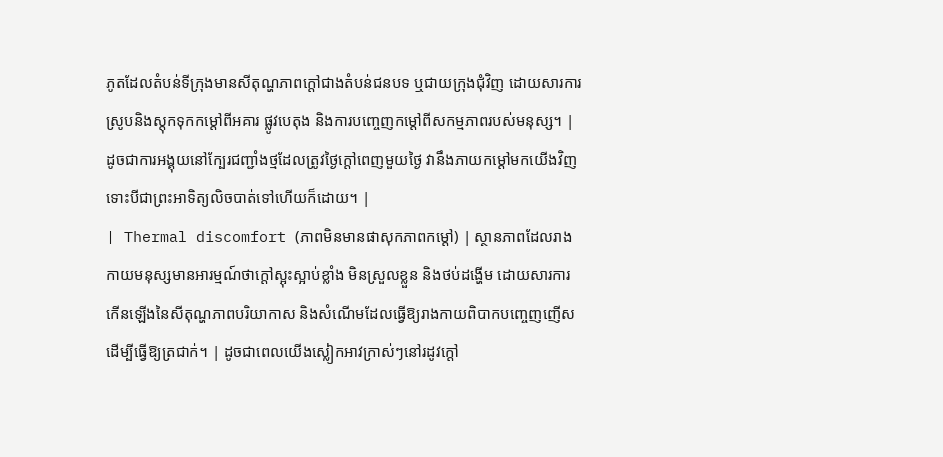ភូតដែលតំបន់ទីក្រុងមានសីតុណ្ហភាពក្ដៅជាងតំបន់ជនបទ ឬជាយក្រុងជុំវិញ ដោយសារការស្រូបនិងស្តុកទុកកម្ដៅពីអគារ ផ្លូវបេតុង និងការបញ្ចេញកម្ដៅពីសកម្មភាពរបស់មនុស្ស។ | ដូចជាការអង្គុយនៅក្បែរជញ្ជាំងថ្មដែលត្រូវថ្ងៃក្ដៅពេញមួយថ្ងៃ វានឹងភាយកម្ដៅមកយើងវិញទោះបីជាព្រះអាទិត្យលិចបាត់ទៅហើយក៏ដោយ។ |
| Thermal discomfort (ភាពមិនមានផាសុកភាពកម្ដៅ) | ស្ថានភាពដែលរាងកាយមនុស្សមានអារម្មណ៍ថាក្ដៅស្អុះស្អាប់ខ្លាំង មិនស្រួលខ្លួន និងថប់ដង្ហើម ដោយសារការកើនឡើងនៃសីតុណ្ហភាពបរិយាកាស និងសំណើមដែលធ្វើឱ្យរាងកាយពិបាកបញ្ចេញញើសដើម្បីធ្វើឱ្យត្រជាក់។ | ដូចជាពេលយើងស្លៀកអាវក្រាស់ៗនៅរដូវក្ដៅ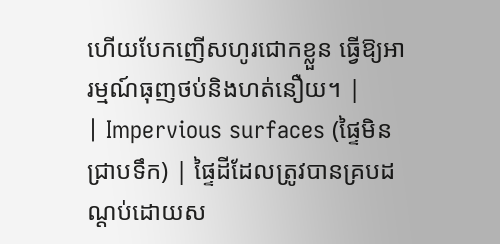ហើយបែកញើសហូរជោកខ្លួន ធ្វើឱ្យអារម្មណ៍ធុញថប់និងហត់នឿយ។ |
| Impervious surfaces (ផ្ទៃមិនជ្រាបទឹក) | ផ្ទៃដីដែលត្រូវបានគ្របដណ្ដប់ដោយស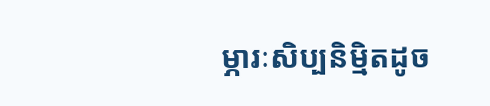ម្ភារៈសិប្បនិម្មិតដូច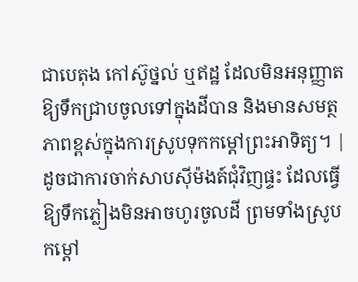ជាបេតុង កៅស៊ូថ្នល់ ឬឥដ្ឋ ដែលមិនអនុញ្ញាតឱ្យទឹកជ្រាបចូលទៅក្នុងដីបាន និងមានសមត្ថភាពខ្ពស់ក្នុងការស្រូបទុកកម្ដៅព្រះអាទិត្យ។ | ដូចជាការចាក់សាបស៊ីម៉ងត៍ជុំវិញផ្ទះ ដែលធ្វើឱ្យទឹកភ្លៀងមិនអាចហូរចូលដី ព្រមទាំងស្រូបកម្ដៅ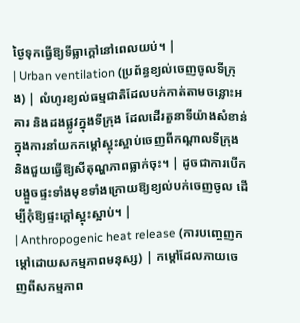ថ្ងៃទុកធ្វើឱ្យទីធ្លាក្ដៅនៅពេលយប់។ |
| Urban ventilation (ប្រព័ន្ធខ្យល់ចេញចូលទីក្រុង) | លំហូរខ្យល់ធម្មជាតិដែលបក់កាត់តាមចន្លោះអគារ និងដងផ្លូវក្នុងទីក្រុង ដែលដើរតួនាទីយ៉ាងសំខាន់ក្នុងការនាំយកកម្ដៅស្អុះស្អាប់ចេញពីកណ្តាលទីក្រុង និងជួយធ្វើឱ្យសីតុណ្ហភាពធ្លាក់ចុះ។ | ដូចជាការបើកបង្អួចផ្ទះទាំងមុខទាំងក្រោយឱ្យខ្យល់បក់ចេញចូល ដើម្បីកុំឱ្យផ្ទះក្ដៅស្អុះស្អាប់។ |
| Anthropogenic heat release (ការបញ្ចេញកម្ដៅដោយសកម្មភាពមនុស្ស) | កម្ដៅដែលភាយចេញពីសកម្មភាព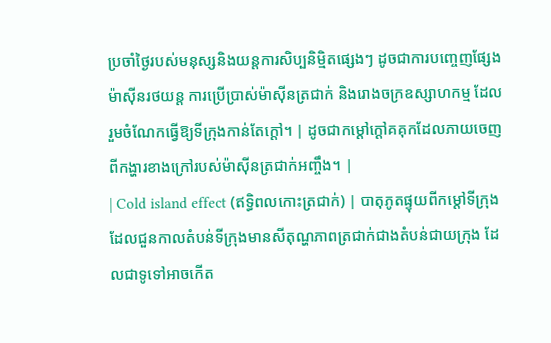ប្រចាំថ្ងៃរបស់មនុស្សនិងយន្តការសិប្បនិម្មិតផ្សេងៗ ដូចជាការបញ្ចេញផ្សែងម៉ាស៊ីនរថយន្ត ការប្រើប្រាស់ម៉ាស៊ីនត្រជាក់ និងរោងចក្រឧស្សាហកម្ម ដែលរួមចំណែកធ្វើឱ្យទីក្រុងកាន់តែក្ដៅ។ | ដូចជាកម្ដៅក្ដៅគគុកដែលភាយចេញពីកង្ហារខាងក្រៅរបស់ម៉ាស៊ីនត្រជាក់អញ្ចឹង។ |
| Cold island effect (ឥទ្ធិពលកោះត្រជាក់) | បាតុភូតផ្ទុយពីកម្ដៅទីក្រុង ដែលជួនកាលតំបន់ទីក្រុងមានសីតុណ្ហភាពត្រជាក់ជាងតំបន់ជាយក្រុង ដែលជាទូទៅអាចកើត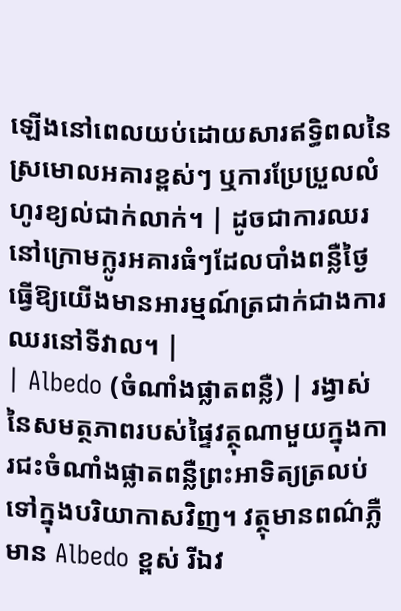ឡើងនៅពេលយប់ដោយសារឥទ្ធិពលនៃស្រមោលអគារខ្ពស់ៗ ឬការប្រែប្រួលលំហូរខ្យល់ជាក់លាក់។ | ដូចជាការឈរនៅក្រោមក្លូរអគារធំៗដែលបាំងពន្លឺថ្ងៃ ធ្វើឱ្យយើងមានអារម្មណ៍ត្រជាក់ជាងការឈរនៅទីវាល។ |
| Albedo (ចំណាំងផ្លាតពន្លឺ) | រង្វាស់នៃសមត្ថភាពរបស់ផ្ទៃវត្ថុណាមួយក្នុងការជះចំណាំងផ្លាតពន្លឺព្រះអាទិត្យត្រលប់ទៅក្នុងបរិយាកាសវិញ។ វត្ថុមានពណ៌ភ្លឺមាន Albedo ខ្ពស់ រីឯវ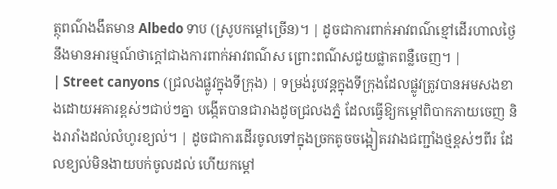ត្ថុពណ៌ងងឹតមាន Albedo ទាប (ស្រូបកម្ដៅច្រើន)។ | ដូចជាការពាក់អាវពណ៌ខ្មៅដើរហាលថ្ងៃនឹងមានអារម្មណ៍ថាក្ដៅជាងការពាក់អាវពណ៌ស ព្រោះពណ៌សជួយផ្លាតពន្លឺចេញ។ |
| Street canyons (ជ្រលងផ្លូវក្នុងទីក្រុង) | ទម្រង់រូបវន្តក្នុងទីក្រុងដែលផ្លូវត្រូវបានអមសងខាងដោយអគារខ្ពស់ៗជាប់ៗគ្នា បង្កើតបានជារាងដូចជ្រលងភ្នំ ដែលធ្វើឱ្យកម្ដៅពិបាកភាយចេញ និងរារាំងដល់លំហូរខ្យល់។ | ដូចជាការដើរចូលទៅក្នុងច្រកតូចចង្អៀតរវាងជញ្ជាំងថ្មខ្ពស់ៗពីរ ដែលខ្យល់មិនងាយបក់ចូលដល់ ហើយកម្ដៅ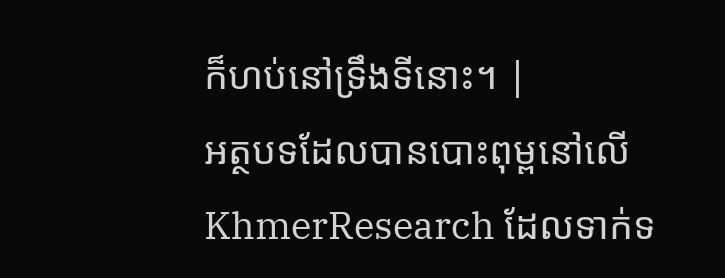ក៏ហប់នៅទ្រឹងទីនោះ។ |
អត្ថបទដែលបានបោះពុម្ពនៅលើ KhmerResearch ដែលទាក់ទ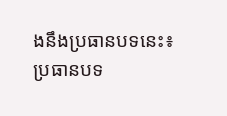ងនឹងប្រធានបទនេះ៖
ប្រធានបទ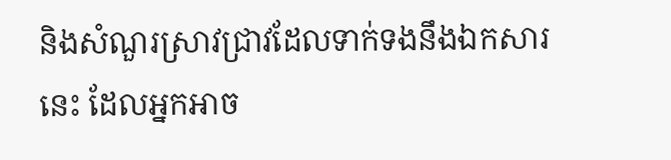និងសំណួរស្រាវជ្រាវដែលទាក់ទងនឹងឯកសារនេះ ដែលអ្នកអាច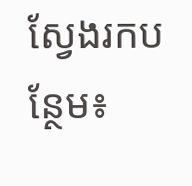ស្វែងរកបន្ថែម៖